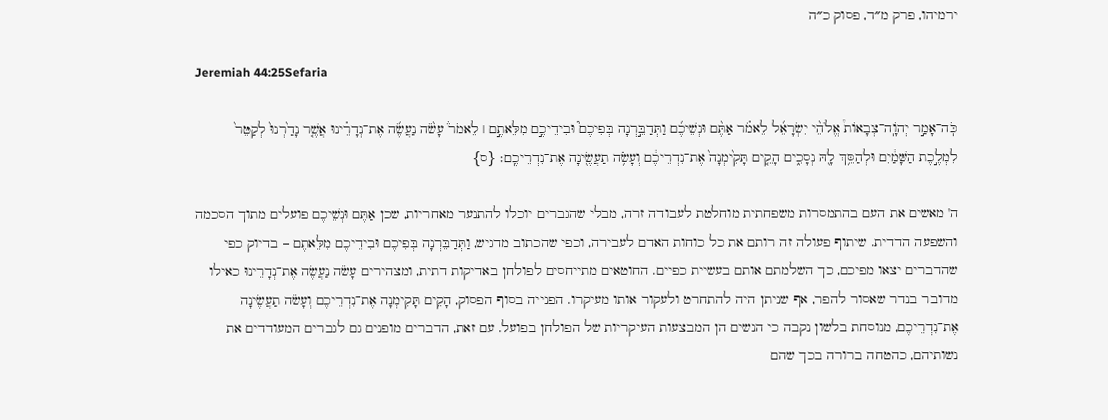ירמיהו, פרק מ״ד, פסוק כ״ה

Jeremiah 44:25Sefaria

כֹּֽה־אָמַ֣ר יְהֹוָֽה־צְבָאוֹת֩ אֱלֹהֵ֨י יִשְׂרָאֵ֜ל לֵאמֹ֗ר אַתֶּ֨ם וּנְשֵׁיכֶ֜ם וַתְּדַבֵּ֣רְנָה בְּפִיכֶם֮ וּבִידֵיכֶ֣ם מִלֵּאתֶ֣ם ׀ לֵאמֹר֒ עָשֹׂ֨ה נַעֲשֶׂ֜ה אֶת־נְדָרֵ֗ינוּ אֲשֶׁ֤ר נָדַ֙רְנוּ֙ לְקַטֵּר֙ לִמְלֶ֣כֶת הַשָּׁמַ֔יִם וּלְהַסֵּ֥ךְ לָ֖הּ נְסָכִ֑ים הָקֵ֤ים תָּקִ֙ימְנָה֙ אֶת־נִדְרֵיכֶ֔ם וְעָשֹׂ֥ה תַעֲשֶׂ֖ינָה אֶת־נִדְרֵיכֶֽם׃ {ס}

ה' מאשים את העם בהתמסרות משפחתית מוחלטת לעבודה זרה, מבלי שהגברים יוכלו להתנער מאחריות, שכן אַתֶּם וּנְשֵׁיכֶם פועלים מתוך הסכמה והשפעה הדדית. שיתוף פעולה זה רותם את כל כוחות האדם לעבירה, וכפי שהכתוב מדגיש, וַתְּדַבֵּרְנָה בְּפִיכֶם וּבִידֵיכֶם מִלֵּאתֶם – בדיוק כפי שהדברים יצאו מפיכם, כך השלמתם אותם בעשיית כפיים. החוטאים מתייחסים לפולחן באדיקות דתית, ומצהירים עָשֹׂה נַעֲשֶׂה אֶת־נְדָרֵינוּ כאילו מדובר בנדר שאסור להפר, אף שניתן היה להתחרט ולעקור אותו מעיקרו. הפנייה בסוף הפסוק, הָקֵים תָּקִימְנָה אֶת־נִדְרֵיכֶם וְעָשֹׂה תַעֲשֶׂינָה אֶת־נִדְרֵיכֶם, מנוסחת בלשון נקבה כי הנשים הן המבצעות העיקריות של הפולחן בפועל. עם זאת, הדברים מופנים גם לגברים המעודדים את נשותיהם, כהטחה ברורה בכך שהם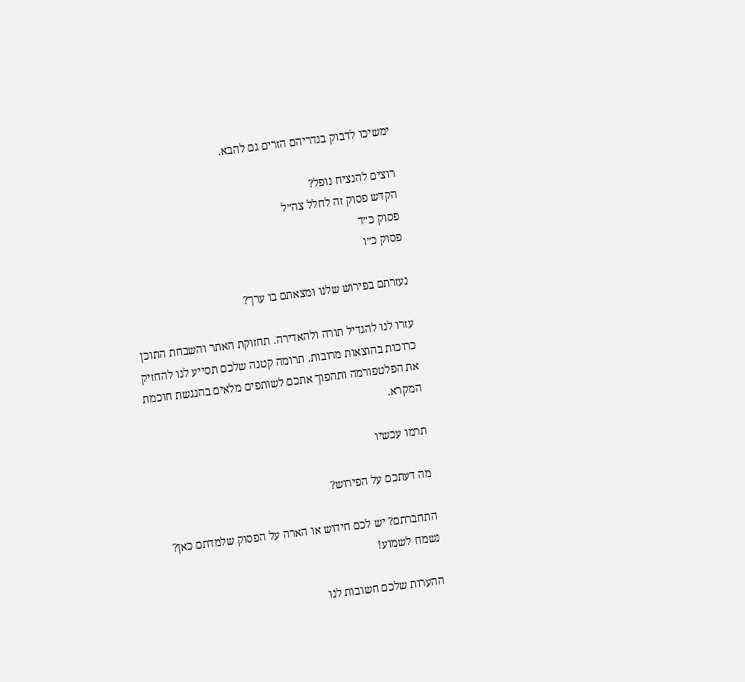ימשיכו לדבוק בנדריהם הזרים גם להבא.

רוצים להנציח נופל?
הקדש פסוק זה לחלל צה״ל
פסוק כ״ד
פסוק כ״ו

נעזרתם בפירוש שלנו ומצאתם בו ערך?

עזרו לנו להגדיל תורה ולהאדירה. תחזוקת האתר והשבחת התוכן כרוכות בהוצאות מרובות. תרומה קטנה שלכם תסייע לנו להחזיק את הפלטפורמה ותהפוך אתכם לשותפים מלאים בהנגשת חוכמת המקרא.

תרמו עכשיו

מה דעתכם על הפירוש?

התחברתם? יש לכם חידוש או הארה על הפסוק שלמדתם כאן? נשמח לשמוע!

ההערות שלכם חשובות לנו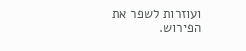ועוזרות לשפר את הפירוש.